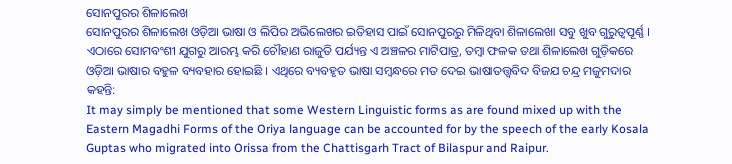ସୋନପୁରର ଶିଳାଲେଖ
ସୋନପୁରର ଶିଳାଲେଖ ଓଡ଼ିଆ ଭାଷା ଓ ଲିପିର ଅଭିଲେଖର ଇତିହାସ ପାଇଁ ସୋନପୁରରୁ ମିଳିଥିବା ଶିଳାଲେଖା ସବୁ ଖୁବ ଗୁରୁତ୍ୱପୂର୍ଣ୍ଣ । ଏଠାରେ ସୋମବଂଶୀ ଯୁଗରୁ ଆରମ୍ଭ କରି ଚୌହାଣ ରାଜୁତି ପର୍ଯ୍ୟନ୍ତ ଏ ଅଞ୍ଚଳର ମାଟିପାତ୍ର, ତମ୍ବା ଫଳକ ତଥା ଶିଳାଲେଖ ଗୁଡ଼ିକରେ ଓଡ଼ିଆ ଭାଷାର ବହୁଳ ବ୍ୟବହାର ହୋଇଛି । ଏଥିରେ ବ୍ୟବହୃତ ଭାଷା ସମ୍ବନ୍ଧରେ ମତ ଦେଇ ଭାଷାତତ୍ତ୍ୱବିଦ ବିଜଯ ଚନ୍ଦ୍ର ମଜୁମଦାର କହନ୍ତି:
It may simply be mentioned that some Western Linguistic forms as are found mixed up with the Eastern Magadhi Forms of the Oriya language can be accounted for by the speech of the early Kosala Guptas who migrated into Orissa from the Chattisgarh Tract of Bilaspur and Raipur.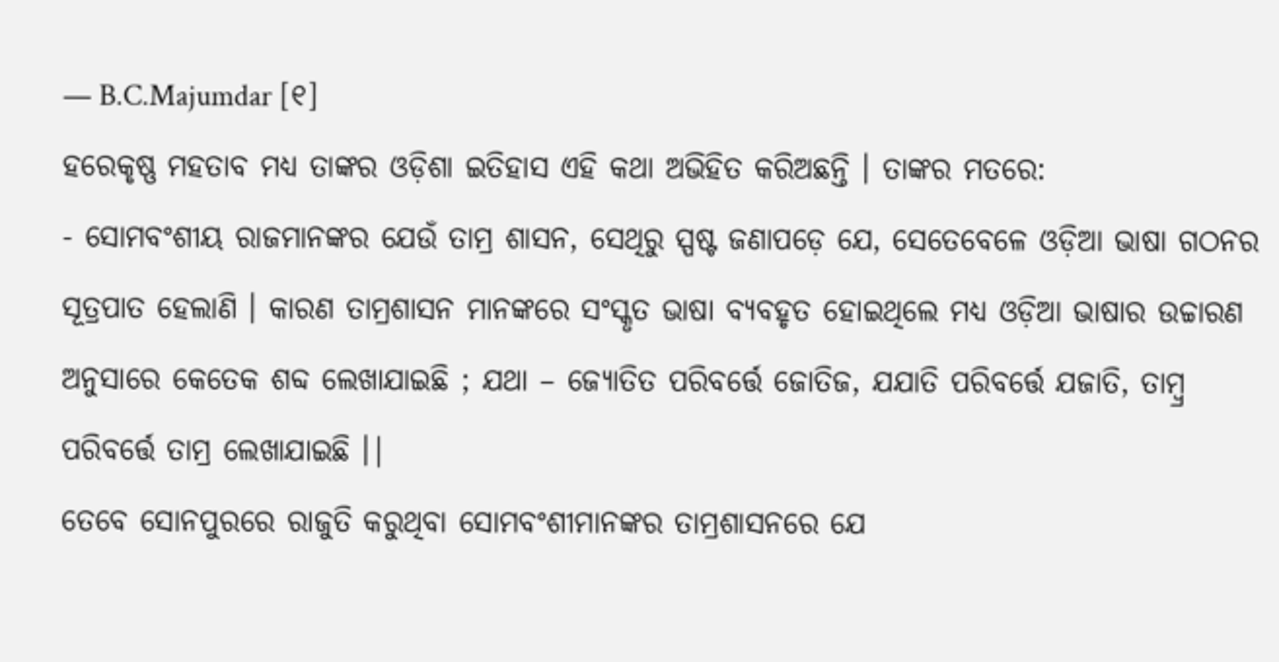— B.C.Majumdar [୧]
ହରେକୃଷ୍ଣ ମହତାବ ମଧ୍ୟ ତାଙ୍କର ଓଡ଼ିଶା ଇତିହାସ ଏହି କଥା ଅଭିହିତ କରିଅଛନ୍ତି । ତାଙ୍କର ମତରେ:
- ସୋମବଂଶୀୟ ରାଜମାନଙ୍କର ଯେଉଁ ତାମ୍ର ଶାସନ, ସେଥିରୁ ସ୍ପଷ୍ଟ ଜଣାପଡ଼େ ଯେ, ସେତେବେଳେ ଓଡ଼ିଆ ଭାଷା ଗଠନର ସୂତ୍ରପାତ ହେଲାଣି । କାରଣ ତାମ୍ରଶାସନ ମାନଙ୍କରେ ସଂସ୍କୃତ ଭାଷା ବ୍ୟବହୃତ ହୋଇଥିଲେ ମଧ୍ୟ ଓଡ଼ିଆ ଭାଷାର ଉଚ୍ଚାରଣ ଅନୁସାରେ କେତେକ ଶବ୍ଦ ଲେଖାଯାଇଛି ; ଯଥା – ଜ୍ୟୋତିତ ପରିବର୍ତ୍ତେ ଜୋତିଜ, ଯଯାତି ପରିବର୍ତ୍ତେ ଯଜାତି, ତାମ୍ବ୍ର ପରିବର୍ତ୍ତେ ତାମ୍ର ଲେଖାଯାଇଛି ।|
ତେବେ ସୋନପୁରରେ ରାଜୁତି କରୁଥିବା ସୋମବଂଶୀମାନଙ୍କର ତାମ୍ରଶାସନରେ ଯେ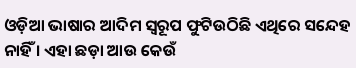ଓଡ଼ିଆ ଭାଷାର ଆଦିମ ସ୍ୱରୂପ ଫୁଟିଉଠିଛି ଏଥିରେ ସନ୍ଦେହ ନାହିଁ । ଏହା ଛଡ଼ା ଆଉ କେଉଁ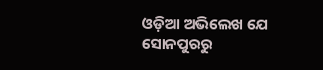ଓଡ଼ିଆ ଅଭିଲେଖ ଯେ ସୋନପୁରରୁ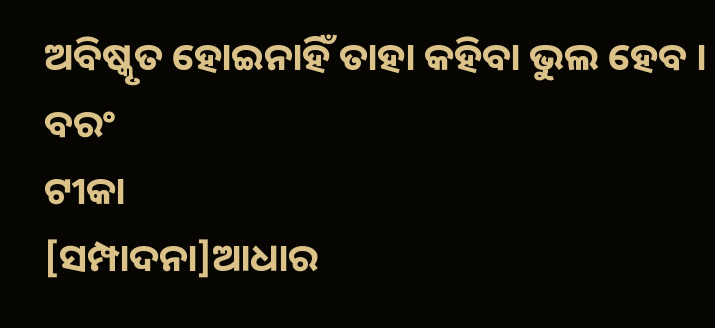ଅବିଷ୍କୃତ ହୋଇନାହିଁ ତାହା କହିବା ଭୁଲ ହେବ । ବରଂ
ଟୀକା
[ସମ୍ପାଦନା]ଆଧାର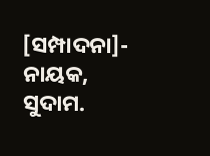[ସମ୍ପାଦନା]- ନାୟକ, ସୁଦାମ.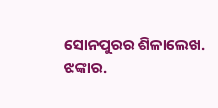ସୋନପୁରର ଶିଳାଲେଖ. ଝଙ୍କାର.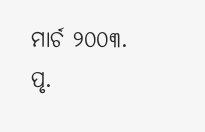ମାର୍ଚ ୨୦୦୩. ପୃ.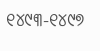୧୪୯୩-୧୪୯୭